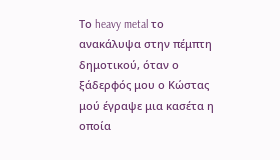Το heavy metal το ανακάλυψα στην πέμπτη δημοτικού, όταν ο ξάδερφός μου ο Κώστας μού έγραψε μια κασέτα η οποία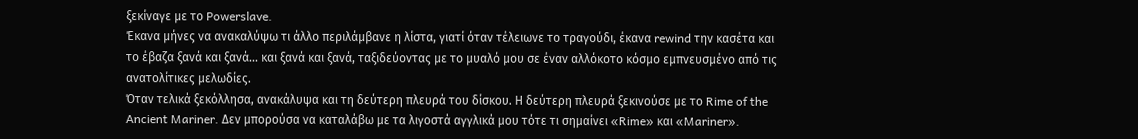ξεκίναγε με το Powerslave.
Έκανα μήνες να ανακαλύψω τι άλλο περιλάμβανε η λίστα, γιατί όταν τέλειωνε το τραγούδι, έκανα rewind την κασέτα και το έβαζα ξανά και ξανά... και ξανά και ξανά, ταξιδεύοντας με το μυαλό μου σε έναν αλλόκοτο κόσμο εμπνευσμένο από τις ανατολίτικες μελωδίες.
Όταν τελικά ξεκόλλησα, ανακάλυψα και τη δεύτερη πλευρά του δίσκου. Η δεύτερη πλευρά ξεκινούσε με το Rime of the Ancient Mariner. Δεν μπορούσα να καταλάβω με τα λιγοστά αγγλικά μου τότε τι σημαίνει «Rime» και «Mariner».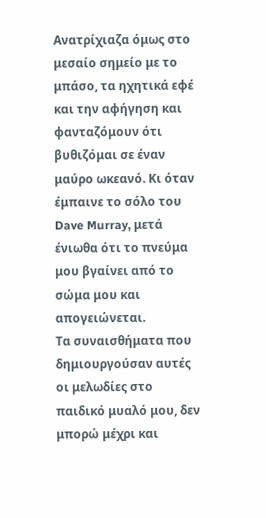Ανατρίχιαζα όμως στο μεσαίο σημείο με το μπάσο, τα ηχητικά εφέ και την αφήγηση και φανταζόμουν ότι βυθιζόμαι σε έναν μαύρο ωκεανό. Κι όταν έμπαινε το σόλο του Dave Murray, μετά ένιωθα ότι το πνεύμα μου βγαίνει από το σώμα μου και απογειώνεται.
Τα συναισθήματα που δημιουργούσαν αυτές οι μελωδίες στο παιδικό μυαλό μου, δεν μπορώ μέχρι και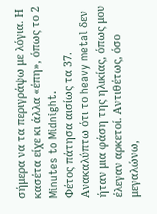σήμερα να τα περιγράψω με λόγια. Η κασέτα είχε κι άλλα «έπη», όπως το 2 Minutes to Midnight.
Φέτος πάτησα αισίως τα 37. Ανακαλύπτω ότι το heavy metal δεν ήταν μια φάση της ηλικίας, όπως μου έλεγαν αρκετοί. Αντιθέτως, όσο μεγαλώνω,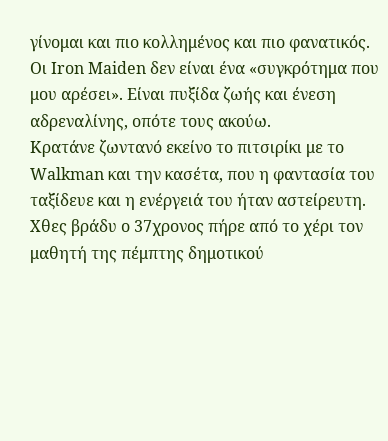γίνομαι και πιο κολλημένος και πιο φανατικός.
Οι Iron Maiden δεν είναι ένα «συγκρότημα που μου αρέσει». Είναι πυξίδα ζωής και ένεση αδρεναλίνης, οπότε τους ακούω.
Κρατάνε ζωντανό εκείνο το πιτσιρίκι με το Walkman και την κασέτα, που η φαντασία του ταξίδευε και η ενέργειά του ήταν αστείρευτη.
Χθες βράδυ ο 37χρονος πήρε από το χέρι τον μαθητή της πέμπτης δημοτικού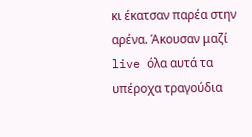κι έκατσαν παρέα στην αρένα. Άκουσαν μαζί live όλα αυτά τα υπέροχα τραγούδια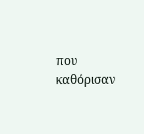που καθόρισαν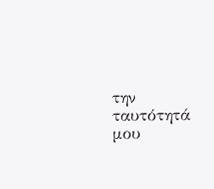την ταυτότητά μου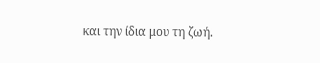και την ίδια μου τη ζωή.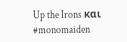Up the Irons και #monomaiden